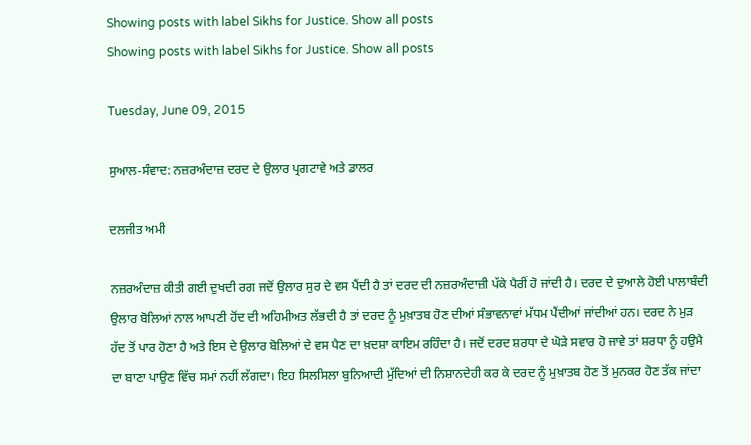Showing posts with label Sikhs for Justice. Show all posts
Showing posts with label Sikhs for Justice. Show all posts

Tuesday, June 09, 2015

ਸੁਆਲ-ਸੰਵਾਦ: ਨਜ਼ਰਅੰਦਾਜ਼ ਦਰਦ ਦੇ ਉਲਾਰ ਪ੍ਰਗਟਾਵੇ ਅਤੇ ਡਾਲਰ

ਦਲਜੀਤ ਅਮੀ

ਨਜ਼ਰਅੰਦਾਜ਼ ਕੀਤੀ ਗਈ ਦੁਖਦੀ ਰਗ ਜਦੋਂ ਉਲਾਰ ਸੁਰ ਦੇ ਵਸ ਪੈਂਦੀ ਹੈ ਤਾਂ ਦਰਦ ਦੀ ਨਜ਼ਰਅੰਦਾਜ਼ੀ ਪੱਕੇ ਪੈਰੀਂ ਹੋ ਜਾਂਦੀ ਹੈ। ਦਰਦ ਦੇ ਦੁਆਲੇ ਹੋਈ ਪਾਲਾਬੰਦੀ ਉਲਾਰ ਬੋਲਿਆਂ ਨਾਲ ਆਪਣੀ ਹੋਂਦ ਦੀ ਅਹਿਮੀਅਤ ਲੱਭਦੀ ਹੈ ਤਾਂ ਦਰਦ ਨੂੰ ਮੁਖ਼ਾਤਬ ਹੋਣ ਦੀਆਂ ਸੰਭਾਵਨਾਵਾਂ ਮੱਧਮ ਪੈਂਦੀਆਂ ਜਾਂਦੀਆਂ ਹਨ। ਦਰਦ ਨੇ ਮੁੜ ਹੱਦ ਤੋਂ ਪਾਰ ਹੋਣਾ ਹੈ ਅਤੇ ਇਸ ਦੇ ਉਲਾਰ ਬੋਲਿਆਂ ਦੇ ਵਸ ਪੈਣ ਦਾ ਖ਼ਦਸ਼ਾ ਕਾਇਮ ਰਹਿੰਦਾ ਹੈ। ਜਦੋਂ ਦਰਦ ਸ਼ਰਧਾ ਦੇ ਘੋੜੇ ਸਵਾਰ ਹੋ ਜਾਵੇ ਤਾਂ ਸ਼ਰਧਾ ਨੂੰ ਹਉਮੈ ਦਾ ਬਾਣਾ ਪਾਉਣ ਵਿੱਚ ਸਮਾਂ ਨਹੀਂ ਲੱਗਦਾ। ਇਹ ਸਿਲਸਿਲਾ ਬੁਨਿਆਦੀ ਮੁੱਦਿਆਂ ਦੀ ਨਿਸ਼ਾਨਦੇਹੀ ਕਰ ਕੇ ਦਰਦ ਨੂੰ ਮੁਖ਼ਾਤਬ ਹੋਣ ਤੋਂ ਮੁਨਕਰ ਹੋਣ ਤੱਕ ਜਾਂਦਾ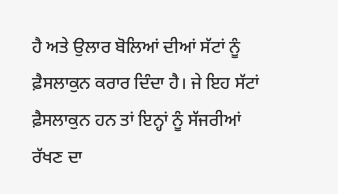ਹੈ ਅਤੇ ਉਲਾਰ ਬੋਲਿਆਂ ਦੀਆਂ ਸੱਟਾਂ ਨੂੰ ਫ਼ੈਸਲਾਕੁਨ ਕਰਾਰ ਦਿੰਦਾ ਹੈ। ਜੇ ਇਹ ਸੱਟਾਂ ਫ਼ੈਸਲਾਕੁਨ ਹਨ ਤਾਂ ਇਨ੍ਹਾਂ ਨੂੰ ਸੱਜਰੀਆਂ ਰੱਖਣ ਦਾ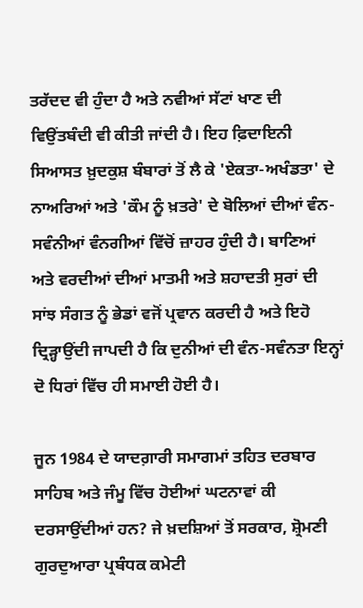ਤਰੱਦਦ ਵੀ ਹੁੰਦਾ ਹੈ ਅਤੇ ਨਵੀਆਂ ਸੱਟਾਂ ਖਾਣ ਦੀ ਵਿਉਂਤਬੰਦੀ ਵੀ ਕੀਤੀ ਜਾਂਦੀ ਹੈ। ਇਹ ਫ਼ਿਦਾਇਨੀ ਸਿਆਸਤ ਖ਼ੁਦਕੁਸ਼ ਬੰਬਾਰਾਂ ਤੋਂ ਲੈ ਕੇ 'ਏਕਤਾ-ਅਖੰਡਤਾ' ਦੇ ਨਾਅਰਿਆਂ ਅਤੇ 'ਕੌਮ ਨੂੰ ਖ਼ਤਰੇ' ਦੇ ਬੋਲਿਆਂ ਦੀਆਂ ਵੰਨ-ਸਵੰਨੀਆਂ ਵੰਨਗੀਆਂ ਵਿੱਚੋਂ ਜ਼ਾਹਰ ਹੁੰਦੀ ਹੈ। ਬਾਣਿਆਂ ਅਤੇ ਵਰਦੀਆਂ ਦੀਆਂ ਮਾਤਮੀ ਅਤੇ ਸ਼ਹਾਦਤੀ ਸੁਰਾਂ ਦੀ ਸਾਂਝ ਸੰਗਤ ਨੂੰ ਭੇਡਾਂ ਵਜੋਂ ਪ੍ਰਵਾਨ ਕਰਦੀ ਹੈ ਅਤੇ ਇਹੋ ਦ੍ਰਿੜ੍ਹਾਉਂਦੀ ਜਾਪਦੀ ਹੈ ਕਿ ਦੁਨੀਆਂ ਦੀ ਵੰਨ-ਸਵੰਨਤਾ ਇਨ੍ਹਾਂ ਦੋ ਧਿਰਾਂ ਵਿੱਚ ਹੀ ਸਮਾਈ ਹੋਈ ਹੈ।

ਜੂਨ 1984 ਦੇ ਯਾਦਗ਼ਾਰੀ ਸਮਾਗਮਾਂ ਤਹਿਤ ਦਰਬਾਰ ਸਾਹਿਬ ਅਤੇ ਜੰਮੂ ਵਿੱਚ ਹੋਈਆਂ ਘਟਨਾਵਾਂ ਕੀ ਦਰਸਾਉਂਦੀਆਂ ਹਨ? ਜੇ ਖ਼ਦਸ਼ਿਆਂ ਤੋਂ ਸਰਕਾਰ, ਸ਼੍ਰੋਮਣੀ ਗੁਰਦੁਆਰਾ ਪ੍ਰਬੰਧਕ ਕਮੇਟੀ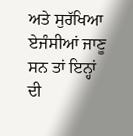ਅਤੇ ਸੁਰੱਖਿਆ ਏਜੰਸੀਆਂ ਜਾਣੂ ਸਨ ਤਾਂ ਇਨ੍ਹਾਂ ਦੀ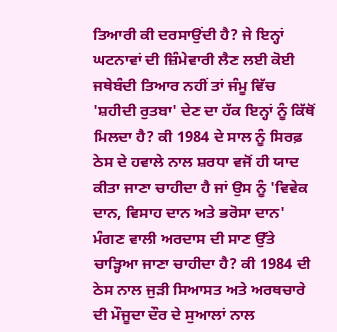ਤਿਆਰੀ ਕੀ ਦਰਸਾਉਂਦੀ ਹੈ? ਜੇ ਇਨ੍ਹਾਂ ਘਟਨਾਵਾਂ ਦੀ ਜ਼ਿੰਮੇਵਾਰੀ ਲੈਣ ਲਈ ਕੋਈ ਜਥੇਬੰਦੀ ਤਿਆਰ ਨਹੀਂ ਤਾਂ ਜੰਮੂ ਵਿੱਚ 'ਸ਼ਹੀਦੀ ਰੁਤਬਾ' ਦੇਣ ਦਾ ਹੱਕ ਇਨ੍ਹਾਂ ਨੂੰ ਕਿੱਥੋਂ ਮਿਲਦਾ ਹੈ? ਕੀ 1984 ਦੇ ਸਾਲ ਨੂੰ ਸਿਰਫ਼ ਠੇਸ ਦੇ ਹਵਾਲੇ ਨਾਲ ਸ਼ਰਧਾ ਵਜੋਂ ਹੀ ਯਾਦ ਕੀਤਾ ਜਾਣਾ ਚਾਹੀਦਾ ਹੈ ਜਾਂ ਉਸ ਨੂੰ 'ਵਿਵੇਕ ਦਾਨ, ਵਿਸਾਹ ਦਾਨ ਅਤੇ ਭਰੋਸਾ ਦਾਨ' ਮੰਗਣ ਵਾਲੀ ਅਰਦਾਸ ਦੀ ਸਾਣ ਉੱਤੇ ਚਾੜ੍ਹਿਆ ਜਾਣਾ ਚਾਹੀਦਾ ਹੈ? ਕੀ 1984 ਦੀ ਠੇਸ ਨਾਲ ਜੁੜੀ ਸਿਆਸਤ ਅਤੇ ਅਰਥਚਾਰੇ ਦੀ ਮੌਜੂਦਾ ਦੌਰ ਦੇ ਸੁਆਲਾਂ ਨਾਲ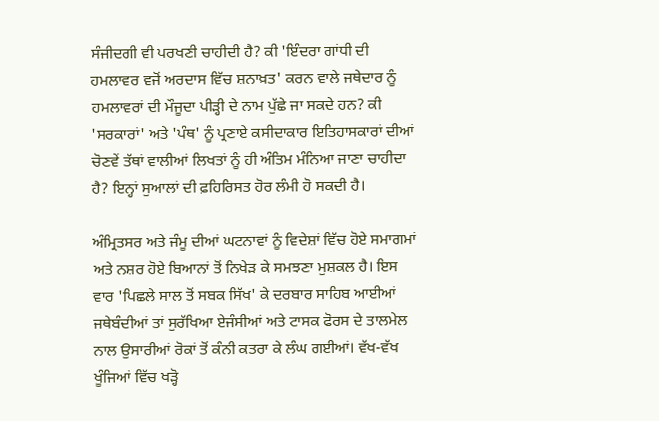ਸੰਜੀਦਗੀ ਵੀ ਪਰਖਣੀ ਚਾਹੀਦੀ ਹੈ? ਕੀ 'ਇੰਦਰਾ ਗਾਂਧੀ ਦੀ ਹਮਲਾਵਰ ਵਜੋਂ ਅਰਦਾਸ ਵਿੱਚ ਸ਼ਨਾਖ਼ਤ' ਕਰਨ ਵਾਲੇ ਜਥੇਦਾਰ ਨੂੰ ਹਮਲਾਵਰਾਂ ਦੀ ਮੌਜੂਦਾ ਪੀੜ੍ਹੀ ਦੇ ਨਾਮ ਪੁੱਛੇ ਜਾ ਸਕਦੇ ਹਨ? ਕੀ 'ਸਰਕਾਰਾਂ' ਅਤੇ 'ਪੰਥ' ਨੂੰ ਪ੍ਰਣਾਏ ਕਸੀਦਾਕਾਰ ਇਤਿਹਾਸਕਾਰਾਂ ਦੀਆਂ ਚੋਣਵੇਂ ਤੱਥਾਂ ਵਾਲੀਆਂ ਲਿਖਤਾਂ ਨੂੰ ਹੀ ਅੰਤਿਮ ਮੰਨਿਆ ਜਾਣਾ ਚਾਹੀਦਾ ਹੈ? ਇਨ੍ਹਾਂ ਸੁਆਲਾਂ ਦੀ ਫ਼ਹਿਰਿਸਤ ਹੋਰ ਲੰਮੀ ਹੋ ਸਕਦੀ ਹੈ।

ਅੰਮ੍ਰਿਤਸਰ ਅਤੇ ਜੰਮੂ ਦੀਆਂ ਘਟਨਾਵਾਂ ਨੂੰ ਵਿਦੇਸ਼ਾਂ ਵਿੱਚ ਹੋਏ ਸਮਾਗਮਾਂ ਅਤੇ ਨਸ਼ਰ ਹੋਏ ਬਿਆਨਾਂ ਤੋਂ ਨਿਖੇੜ ਕੇ ਸਮਝਣਾ ਮੁਸ਼ਕਲ ਹੈ। ਇਸ ਵਾਰ 'ਪਿਛਲੇ ਸਾਲ ਤੋਂ ਸਬਕ ਸਿੱਖ' ਕੇ ਦਰਬਾਰ ਸਾਹਿਬ ਆਈਆਂ ਜਥੇਬੰਦੀਆਂ ਤਾਂ ਸੁਰੱਖਿਆ ਏਜੰਸੀਆਂ ਅਤੇ ਟਾਸਕ ਫੋਰਸ ਦੇ ਤਾਲਮੇਲ ਨਾਲ ਉਸਾਰੀਆਂ ਰੋਕਾਂ ਤੋਂ ਕੰਨੀ ਕਤਰਾ ਕੇ ਲੰਘ ਗਈਆਂ। ਵੱਖ-ਵੱਖ ਖੂੰਜਿਆਂ ਵਿੱਚ ਖੜ੍ਹੋ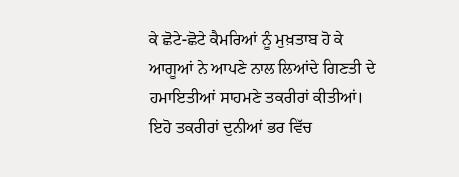ਕੇ ਛੋਟੇ-ਛੋਟੇ ਕੈਮਰਿਆਂ ਨੂੰ ਮੁਖ਼ਤਾਬ ਹੋ ਕੇ  ਆਗੂਆਂ ਨੇ ਆਪਣੇ ਨਾਲ ਲਿਆਂਦੇ ਗਿਣਤੀ ਦੇ ਹਮਾਇਤੀਆਂ ਸਾਹਮਣੇ ਤਕਰੀਰਾਂ ਕੀਤੀਆਂ। ਇਹੋ ਤਕਰੀਰਾਂ ਦੁਨੀਆਂ ਭਰ ਵਿੱਚ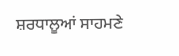ਸ਼ਰਧਾਲੂਆਂ ਸਾਹਮਣੇ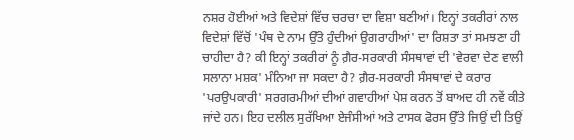ਨਸ਼ਰ ਹੋਈਆਂ ਅਤੇ ਵਿਦੇਸ਼ਾਂ ਵਿੱਚ ਚਰਚਾ ਦਾ ਵਿਸ਼ਾ ਬਣੀਆਂ। ਇਨ੍ਹਾਂ ਤਕਰੀਰਾਂ ਨਾਲ ਵਿਦੇਸ਼ਾਂ ਵਿੱਚੋਂ 'ਪੰਥ ਦੇ ਨਾਮ ਉੱਤੇ ਹੁੰਦੀਆਂ ਉਗਰਾਹੀਆਂ' ਦਾ ਰਿਸ਼ਤਾ ਤਾਂ ਸਮਝਣਾ ਹੀ ਚਾਹੀਦਾ ਹੈ? ਕੀ ਇਨ੍ਹਾਂ ਤਕਰੀਰਾਂ ਨੂੰ ਗ਼ੈਰ-ਸਰਕਾਰੀ ਸੰਸਥਾਵਾਂ ਦੀ 'ਵੇਰਵਾ ਦੇਣ ਵਾਲੀ ਸਲਾਨਾ ਮਸ਼ਕ' ਮੰਨਿਆ ਜਾ ਸਕਦਾ ਹੈ? ਗ਼ੈਰ-ਸਰਕਾਰੀ ਸੰਸਥਾਵਾਂ ਦੇ ਕਰਾਰ 'ਪਰਉਪਕਾਰੀ' ਸਰਗਰਮੀਆਂ ਦੀਆਂ ਗਵਾਹੀਆਂ ਪੇਸ਼ ਕਰਨ ਤੋਂ ਬਾਅਦ ਹੀ ਨਵੇਂ ਕੀਤੇ ਜਾਂਦੇ ਹਨ। ਇਹ ਦਲੀਲ ਸੁਰੱਖਿਆ ਏਜੰਸੀਆਂ ਅਤੇ ਟਾਸਕ ਫੋਰਸ ਉੱਤੇ ਜਿਉਂ ਦੀ ਤਿਉਂ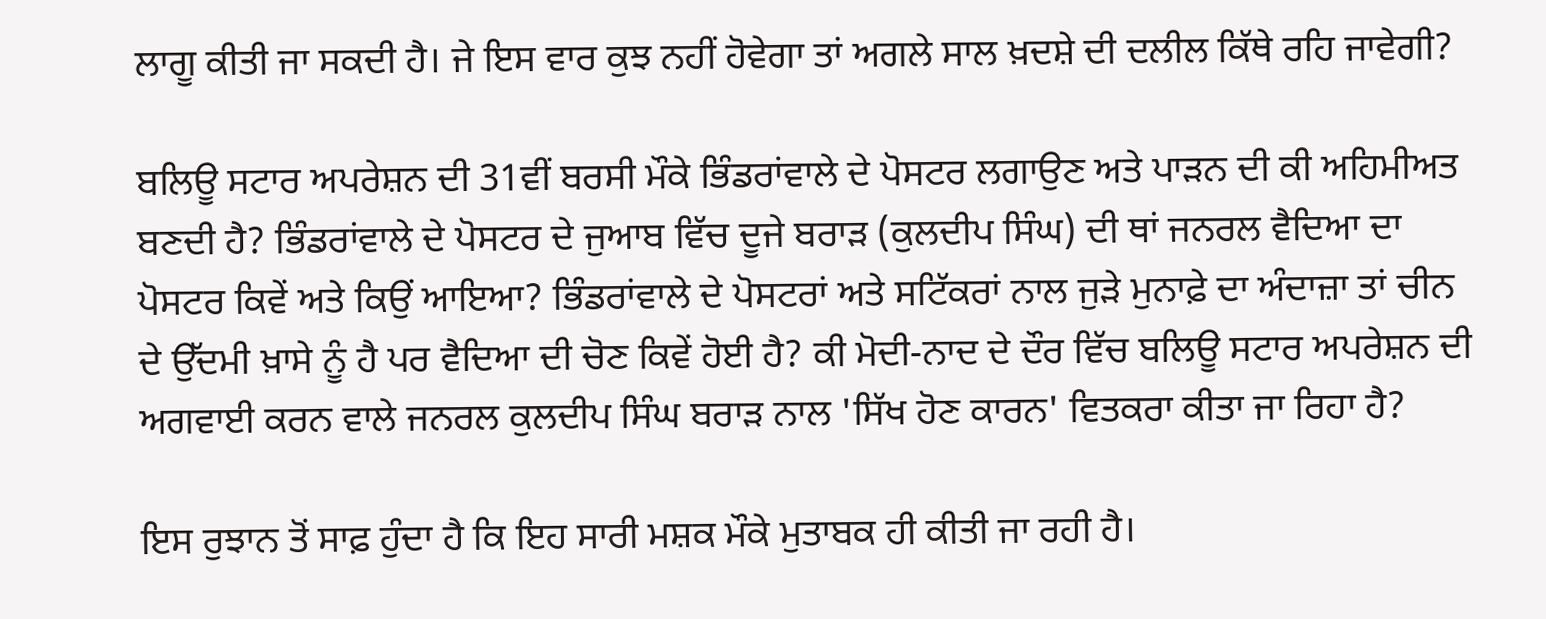ਲਾਗੂ ਕੀਤੀ ਜਾ ਸਕਦੀ ਹੈ। ਜੇ ਇਸ ਵਾਰ ਕੁਝ ਨਹੀਂ ਹੋਵੇਗਾ ਤਾਂ ਅਗਲੇ ਸਾਲ ਖ਼ਦਸ਼ੇ ਦੀ ਦਲੀਲ ਕਿੱਥੇ ਰਹਿ ਜਾਵੇਗੀ?

ਬਲਿਊ ਸਟਾਰ ਅਪਰੇਸ਼ਨ ਦੀ 31ਵੀਂ ਬਰਸੀ ਮੌਕੇ ਭਿੰਡਰਾਂਵਾਲੇ ਦੇ ਪੋਸਟਰ ਲਗਾਉਣ ਅਤੇ ਪਾੜਨ ਦੀ ਕੀ ਅਹਿਮੀਅਤ ਬਣਦੀ ਹੈ? ਭਿੰਡਰਾਂਵਾਲੇ ਦੇ ਪੋਸਟਰ ਦੇ ਜੁਆਬ ਵਿੱਚ ਦੂਜੇ ਬਰਾੜ (ਕੁਲਦੀਪ ਸਿੰਘ) ਦੀ ਥਾਂ ਜਨਰਲ ਵੈਦਿਆ ਦਾ ਪੋਸਟਰ ਕਿਵੇਂ ਅਤੇ ਕਿਉਂ ਆਇਆ? ਭਿੰਡਰਾਂਵਾਲੇ ਦੇ ਪੋਸਟਰਾਂ ਅਤੇ ਸਟਿੱਕਰਾਂ ਨਾਲ ਜੁੜੇ ਮੁਨਾਫ਼ੇ ਦਾ ਅੰਦਾਜ਼ਾ ਤਾਂ ਚੀਨ ਦੇ ਉੱਦਮੀ ਖ਼ਾਸੇ ਨੂੰ ਹੈ ਪਰ ਵੈਦਿਆ ਦੀ ਚੋਣ ਕਿਵੇਂ ਹੋਈ ਹੈ? ਕੀ ਮੋਦੀ-ਨਾਦ ਦੇ ਦੌਰ ਵਿੱਚ ਬਲਿਊ ਸਟਾਰ ਅਪਰੇਸ਼ਨ ਦੀ ਅਗਵਾਈ ਕਰਨ ਵਾਲੇ ਜਨਰਲ ਕੁਲਦੀਪ ਸਿੰਘ ਬਰਾੜ ਨਾਲ 'ਸਿੱਖ ਹੋਣ ਕਾਰਨ' ਵਿਤਕਰਾ ਕੀਤਾ ਜਾ ਰਿਹਾ ਹੈ?

ਇਸ ਰੁਝਾਨ ਤੋਂ ਸਾਫ਼ ਹੁੰਦਾ ਹੈ ਕਿ ਇਹ ਸਾਰੀ ਮਸ਼ਕ ਮੌਕੇ ਮੁਤਾਬਕ ਹੀ ਕੀਤੀ ਜਾ ਰਹੀ ਹੈ।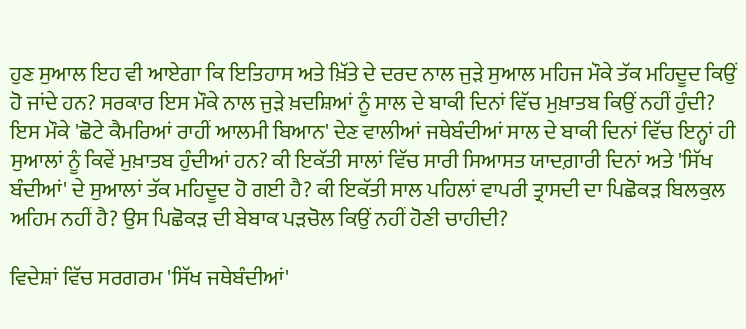ਹੁਣ ਸੁਆਲ ਇਹ ਵੀ ਆਏਗਾ ਕਿ ਇਤਿਹਾਸ ਅਤੇ ਖ਼ਿੱਤੇ ਦੇ ਦਰਦ ਨਾਲ ਜੁੜੇ ਸੁਆਲ ਮਹਿਜ ਮੌਕੇ ਤੱਕ ਮਹਿਦੂਦ ਕਿਉਂ ਹੋ ਜਾਂਦੇ ਹਨ? ਸਰਕਾਰ ਇਸ ਮੌਕੇ ਨਾਲ ਜੁੜੇ ਖ਼ਦਸ਼ਿਆਂ ਨੂੰ ਸਾਲ ਦੇ ਬਾਕੀ ਦਿਨਾਂ ਵਿੱਚ ਮੁਖ਼ਾਤਬ ਕਿਉਂ ਨਹੀਂ ਹੁੰਦੀ? ਇਸ ਮੌਕੇ 'ਛੋਟੇ ਕੈਮਰਿਆਂ ਰਾਹੀਂ ਆਲਮੀ ਬਿਆਨ' ਦੇਣ ਵਾਲੀਆਂ ਜਥੇਬੰਦੀਆਂ ਸਾਲ ਦੇ ਬਾਕੀ ਦਿਨਾਂ ਵਿੱਚ ਇਨ੍ਹਾਂ ਹੀ ਸੁਆਲਾਂ ਨੂੰ ਕਿਵੇਂ ਮੁਖ਼ਾਤਬ ਹੁੰਦੀਆਂ ਹਨ? ਕੀ ਇਕੱਤੀ ਸਾਲਾਂ ਵਿੱਚ ਸਾਰੀ ਸਿਆਸਤ ਯਾਦਗ਼ਾਰੀ ਦਿਨਾਂ ਅਤੇ 'ਸਿੱਖ ਬੰਦੀਆਂ' ਦੇ ਸੁਆਲਾਂ ਤੱਕ ਮਹਿਦੂਦ ਹੋ ਗਈ ਹੈ? ਕੀ ਇਕੱਤੀ ਸਾਲ ਪਹਿਲਾਂ ਵਾਪਰੀ ਤ੍ਰਾਸਦੀ ਦਾ ਪਿਛੋਕੜ ਬਿਲਕੁਲ ਅਹਿਮ ਨਹੀਂ ਹੈ? ਉਸ ਪਿਛੋਕੜ ਦੀ ਬੇਬਾਕ ਪੜਚੋਲ ਕਿਉਂ ਨਹੀਂ ਹੋਣੀ ਚਾਹੀਦੀ?

ਵਿਦੇਸ਼ਾਂ ਵਿੱਚ ਸਰਗਰਮ 'ਸਿੱਖ ਜਥੇਬੰਦੀਆਂ'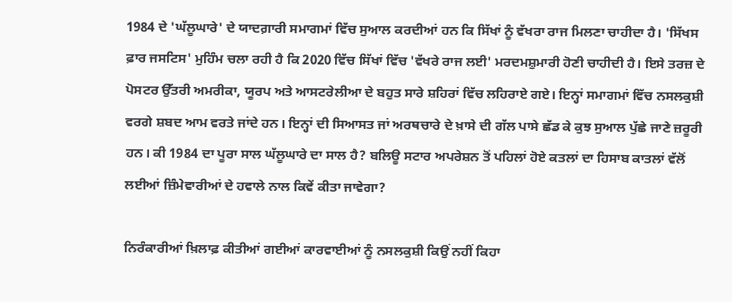1984 ਦੇ 'ਘੱਲੂਘਾਰੇ' ਦੇ ਯਾਦਗ਼ਾਰੀ ਸਮਾਗਮਾਂ ਵਿੱਚ ਸੁਆਲ ਕਰਦੀਆਂ ਹਨ ਕਿ ਸਿੱਖਾਂ ਨੂੰ ਵੱਖਰਾ ਰਾਜ ਮਿਲਣਾ ਚਾਹੀਦਾ ਹੈ। 'ਸਿੱਖਸ ਫ਼ਾਰ ਜਸਟਿਸ' ਮੁਹਿੰਮ ਚਲਾ ਰਹੀ ਹੈ ਕਿ 2020 ਵਿੱਚ ਸਿੱਖਾਂ ਵਿੱਚ 'ਵੱਖਰੇ ਰਾਜ ਲਈ' ਮਰਦਮਸ਼ੁਮਾਰੀ ਹੋਣੀ ਚਾਹੀਦੀ ਹੈ। ਇਸੇ ਤਰਜ਼ ਦੇ ਪੋਸਟਰ ਉੱਤਰੀ ਅਮਰੀਕਾ, ਯੂਰਪ ਅਤੇ ਆਸਟਰੇਲੀਆ ਦੇ ਬਹੁਤ ਸਾਰੇ ਸ਼ਹਿਰਾਂ ਵਿੱਚ ਲਹਿਰਾਏ ਗਏ। ਇਨ੍ਹਾਂ ਸਮਾਗਮਾਂ ਵਿੱਚ ਨਸਲਕੁਸ਼ੀ ਵਰਗੇ ਸ਼ਬਦ ਆਮ ਵਰਤੇ ਜਾਂਦੇ ਹਨ। ਇਨ੍ਹਾਂ ਦੀ ਸਿਆਸਤ ਜਾਂ ਅਰਥਚਾਰੇ ਦੇ ਖ਼ਾਸੇ ਦੀ ਗੱਲ ਪਾਸੇ ਛੱਡ ਕੇ ਕੁਝ ਸੁਆਲ ਪੁੱਛੇ ਜਾਣੇ ਜ਼ਰੂਰੀ ਹਨ। ਕੀ 1984 ਦਾ ਪੂਰਾ ਸਾਲ ਘੱਲੂਘਾਰੇ ਦਾ ਸਾਲ ਹੈ? ਬਲਿਊ ਸਟਾਰ ਅਪਰੇਸ਼ਨ ਤੋਂ ਪਹਿਲਾਂ ਹੋਏ ਕਤਲਾਂ ਦਾ ਹਿਸਾਬ ਕਾਤਲਾਂ ਵੱਲੋਂ ਲਈਆਂ ਜ਼ਿੰਮੇਵਾਰੀਆਂ ਦੇ ਹਵਾਲੇ ਨਾਲ ਕਿਵੇਂ ਕੀਤਾ ਜਾਵੇਗਾ?

ਨਿਰੰਕਾਰੀਆਂ ਖ਼ਿਲਾਫ਼ ਕੀਤੀਆਂ ਗਈਆਂ ਕਾਰਵਾਈਆਂ ਨੂੰ ਨਸਲਕੁਸ਼ੀ ਕਿਉਂ ਨਹੀਂ ਕਿਹਾ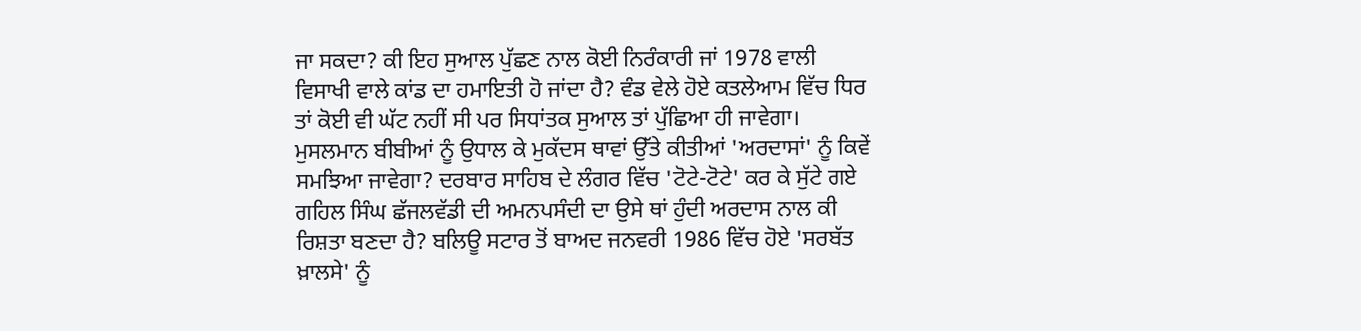ਜਾ ਸਕਦਾ? ਕੀ ਇਹ ਸੁਆਲ ਪੁੱਛਣ ਨਾਲ ਕੋਈ ਨਿਰੰਕਾਰੀ ਜਾਂ 1978 ਵਾਲੀ ਵਿਸਾਖੀ ਵਾਲੇ ਕਾਂਡ ਦਾ ਹਮਾਇਤੀ ਹੋ ਜਾਂਦਾ ਹੈ? ਵੰਡ ਵੇਲੇ ਹੋਏ ਕਤਲੇਆਮ ਵਿੱਚ ਧਿਰ ਤਾਂ ਕੋਈ ਵੀ ਘੱਟ ਨਹੀਂ ਸੀ ਪਰ ਸਿਧਾਂਤਕ ਸੁਆਲ ਤਾਂ ਪੁੱਛਿਆ ਹੀ ਜਾਵੇਗਾ। ਮੁਸਲਮਾਨ ਬੀਬੀਆਂ ਨੂੰ ਉਧਾਲ ਕੇ ਮੁਕੱਦਸ ਥਾਵਾਂ ਉੱਤੇ ਕੀਤੀਆਂ 'ਅਰਦਾਸਾਂ' ਨੂੰ ਕਿਵੇਂ ਸਮਝਿਆ ਜਾਵੇਗਾ? ਦਰਬਾਰ ਸਾਹਿਬ ਦੇ ਲੰਗਰ ਵਿੱਚ 'ਟੋਟੇ-ਟੋਟੇ' ਕਰ ਕੇ ਸੁੱਟੇ ਗਏ ਗਹਿਲ ਸਿੰਘ ਛੱਜਲਵੱਡੀ ਦੀ ਅਮਨਪਸੰਦੀ ਦਾ ਉਸੇ ਥਾਂ ਹੁੰਦੀ ਅਰਦਾਸ ਨਾਲ ਕੀ ਰਿਸ਼ਤਾ ਬਣਦਾ ਹੈ? ਬਲਿਊ ਸਟਾਰ ਤੋਂ ਬਾਅਦ ਜਨਵਰੀ 1986 ਵਿੱਚ ਹੋਏ 'ਸਰਬੱਤ ਖ਼ਾਲਸੇ' ਨੂੰ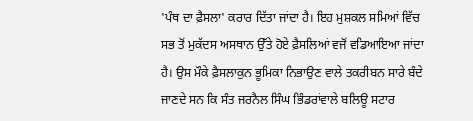'ਪੰਥ ਦਾ ਫ਼ੈਸਲਾ' ਕਰਾਰ ਦਿੱਤਾ ਜਾਂਦਾ ਹੈ। ਇਹ ਮੁਸ਼ਕਲ ਸਮਿਆਂ ਵਿੱਚ ਸਭ ਤੋਂ ਮੁਕੱਦਸ ਅਸਥਾਨ ਉੱਤੇ ਹੋਏ ਫ਼ੈਸਲਿਆਂ ਵਜੋਂ ਵਡਿਆਇਆ ਜਾਂਦਾ ਹੈ। ਉਸ ਮੌਕੇ ਫ਼ੈਸਲਾਕੁਨ ਭੂਮਿਕਾ ਨਿਭਾਉਣ ਵਾਲੇ ਤਕਰੀਬਨ ਸਾਰੇ ਬੰਦੇ ਜਾਣਦੇ ਸਨ ਕਿ ਸੰਤ ਜਰਨੈਲ ਸਿੰਘ ਭਿੰਡਰਾਂਵਾਲੇ ਬਲਿਊ ਸਟਾਰ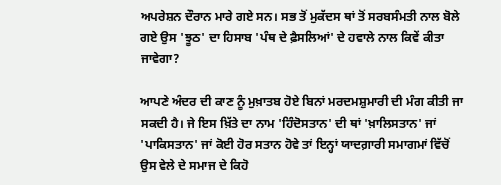ਅਪਰੇਸ਼ਨ ਦੌਰਾਨ ਮਾਰੇ ਗਏ ਸਨ। ਸਭ ਤੋਂ ਮੁਕੱਦਸ ਥਾਂ ਤੋਂ ਸਰਬਸੰਮਤੀ ਨਾਲ ਬੋਲੇ ਗਏ ਉਸ 'ਝੂਠ' ਦਾ ਹਿਸਾਬ 'ਪੰਥ ਦੇ ਫ਼ੈਸਲਿਆਂ' ਦੇ ਹਵਾਲੇ ਨਾਲ ਕਿਵੇਂ ਕੀਤਾ ਜਾਵੇਗਾ?

ਆਪਣੇ ਅੰਦਰ ਦੀ ਕਾਣ ਨੂੰ ਮੁਖ਼ਾਤਬ ਹੋਏ ਬਿਨਾਂ ਮਰਦਮਸ਼ੁਮਾਰੀ ਦੀ ਮੰਗ ਕੀਤੀ ਜਾ ਸਕਦੀ ਹੈ। ਜੇ ਇਸ ਖ਼ਿੱਤੇ ਦਾ ਨਾਮ 'ਹਿੰਦੋਸਤਾਨ' ਦੀ ਥਾਂ 'ਖ਼ਾਲਿਸਤਾਨ' ਜਾਂ 'ਪਾਕਿਸਤਾਨ' ਜਾਂ ਕੋਈ ਹੋਰ ਸਤਾਨ ਹੋਵੇ ਤਾਂ ਇਨ੍ਹਾਂ ਯਾਦਗ਼ਾਰੀ ਸਮਾਗਮਾਂ ਵਿੱਚੋਂ ਉਸ ਵੇਲੇ ਦੇ ਸਮਾਜ ਦੇ ਕਿਹੋ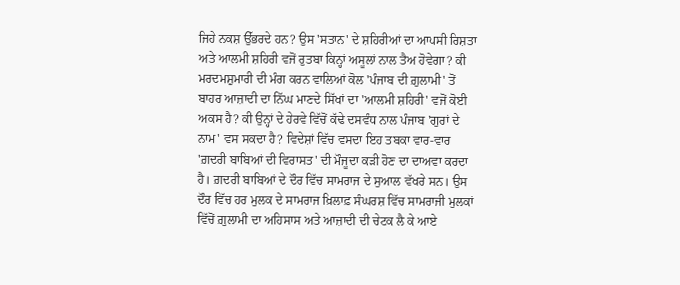ਜਿਹੇ ਨਕਸ਼ ਉੱਭਰਦੇ ਹਨ? ਉਸ 'ਸਤਾਨ' ਦੇ ਸ਼ਹਿਰੀਆਂ ਦਾ ਆਪਸੀ ਰਿਸ਼ਤਾ ਅਤੇ ਆਲਮੀ ਸ਼ਹਿਰੀ ਵਜੋਂ ਰੁਤਬਾ ਕਿਨ੍ਹਾਂ ਅਸੂਲਾਂ ਨਾਲ ਤੈਅ ਹੋਵੇਗਾ? ਕੀ ਮਰਦਮਸ਼ੁਮਾਰੀ ਦੀ ਮੰਗ ਕਰਨ ਵਾਲਿਆਂ ਕੋਲ 'ਪੰਜਾਬ ਦੀ ਗ਼ੁਲਾਮੀ' ਤੋਂ ਬਾਹਰ ਆਜ਼ਾਦੀ ਦਾ ਨਿੱਘ ਮਾਣਦੇ ਸਿੱਖਾਂ ਦਾ 'ਆਲਮੀ ਸ਼ਹਿਰੀ' ਵਜੋਂ ਕੋਈ ਅਕਸ ਹੈ? ਕੀ ਉਨ੍ਹਾਂ ਦੇ ਹੇਰਵੇ ਵਿੱਚੋਂ ਕੱਢੇ ਦਸਵੰਧ ਨਾਲ ਪੰਜਾਬ 'ਗੁਰਾਂ ਦੇ ਨਾਮ' ਵਸ ਸਕਦਾ ਹੈ? ਵਿਦੇਸ਼ਾਂ ਵਿੱਚ ਵਸਦਾ ਇਹ ਤਬਕਾ ਵਾਰ-ਵਾਰ 'ਗ਼ਦਰੀ ਬਾਬਿਆਂ ਦੀ ਵਿਰਾਸਤ' ਦੀ ਮੌਜੂਦਾ ਕੜੀ ਹੋਣ ਦਾ ਦਾਅਵਾ ਕਰਦਾ ਹੈ। ਗ਼ਦਰੀ ਬਾਬਿਆਂ ਦੇ ਦੌਰ ਵਿੱਚ ਸਾਮਰਾਜ ਦੇ ਸੁਆਲ ਵੱਖਰੇ ਸਨ। ਉਸ ਦੌਰ ਵਿੱਚ ਹਰ ਮੁਲਕ ਦੇ ਸਾਮਰਾਜ ਖ਼ਿਲਾਫ਼ ਸੰਘਰਸ਼ ਵਿੱਚ ਸਾਮਰਾਜੀ ਮੁਲਕਾਂ ਵਿੱਚੋਂ ਗ਼ੁਲਾਮੀ ਦਾ ਅਹਿਸਾਸ ਅਤੇ ਆਜ਼ਾਦੀ ਦੀ ਚੇਟਕ ਲੈ ਕੇ ਆਏ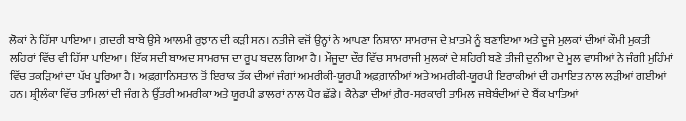ਲੋਕਾਂ ਨੇ ਹਿੱਸਾ ਪਾਇਆ। ਗ਼ਦਰੀ ਬਾਬੇ ਉਸੇ ਆਲਮੀ ਰੁਝਾਨ ਦੀ ਕੜੀ ਸਨ। ਨਤੀਜੇ ਵਜੋਂ ਉਨ੍ਹਾਂ ਨੇ ਆਪਣਾ ਨਿਸ਼ਾਨਾ ਸਾਮਰਾਜ ਦੇ ਖ਼ਾਤਮੇ ਨੂੰ ਬਣਾਇਆ ਅਤੇ ਦੂਜੇ ਮੁਲਕਾਂ ਦੀਆਂ ਕੌਮੀ ਮੁਕਤੀ ਲਹਿਰਾਂ ਵਿੱਚ ਵੀ ਹਿੱਸਾ ਪਾਇਆ। ਇੱਕ ਸਦੀ ਬਾਅਦ ਸਾਮਰਾਜ ਦਾ ਰੂਪ ਬਦਲ ਗਿਆ ਹੈ। ਮੌਜੂਦਾ ਦੌਰ ਵਿੱਚ ਸਾਮਰਾਜੀ ਮੁਲਕਾਂ ਦੇ ਸ਼ਹਿਰੀ ਬਣੇ ਤੀਜੀ ਦੁਨੀਆ ਦੇ ਮੂਲ ਵਾਸੀਆਂ ਨੇ ਜੰਗੀ ਮੁਹਿੰਮਾਂ ਵਿੱਚ ਤਕੜਿਆਂ ਦਾ ਪੱਖ ਪੂਰਿਆ ਹੈ। ਅਫ਼ਗ਼ਾਨਿਸਤਾਨ ਤੋਂ ਇਰਾਕ ਤੱਕ ਦੀਆਂ ਜੰਗਾਂ ਅਮਰੀਕੀ-ਯੂਰਪੀ ਅਫ਼ਗ਼ਾਨੀਆਂ ਅਤੇ ਅਮਰੀਕੀ-ਯੂਰਪੀ ਇਰਾਕੀਆਂ ਦੀ ਹਮਾਇਤ ਨਾਲ ਲੜੀਆਂ ਗਈਆਂ ਹਨ। ਸ਼੍ਰੀਲੰਕਾ ਵਿੱਚ ਤਾਮਿਲਾਂ ਦੀ ਜੰਗ ਨੇ ਉੱਤਰੀ ਅਮਰੀਕਾ ਅਤੇ ਯੂਰਪੀ ਡਾਲਰਾਂ ਨਾਲ ਪੈਰ ਛੱਡੇ। ਕੈਨੇਡਾ ਦੀਆਂ ਗ਼ੈਰ-ਸਰਕਾਰੀ ਤਾਮਿਲ ਜਥੇਬੰਦੀਆਂ ਦੇ ਬੈਂਕ ਖਾਤਿਆਂ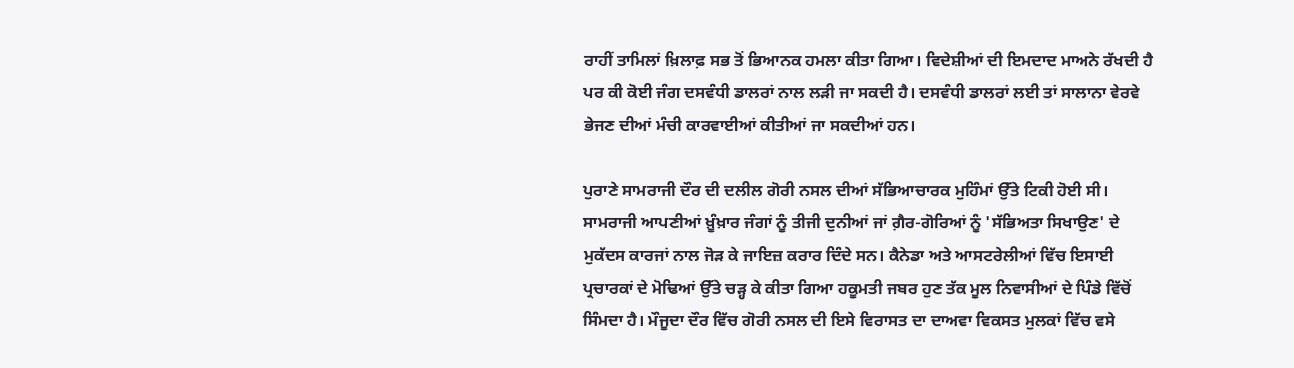ਰਾਹੀਂ ਤਾਮਿਲਾਂ ਖ਼ਿਲਾਫ਼ ਸਭ ਤੋਂ ਭਿਆਨਕ ਹਮਲਾ ਕੀਤਾ ਗਿਆ। ਵਿਦੇਸ਼ੀਆਂ ਦੀ ਇਮਦਾਦ ਮਾਅਨੇ ਰੱਖਦੀ ਹੈ ਪਰ ਕੀ ਕੋਈ ਜੰਗ ਦਸਵੰਧੀ ਡਾਲਰਾਂ ਨਾਲ ਲੜੀ ਜਾ ਸਕਦੀ ਹੈ। ਦਸਵੰਧੀ ਡਾਲਰਾਂ ਲਈ ਤਾਂ ਸਾਲਾਨਾ ਵੇਰਵੇ ਭੇਜਣ ਦੀਆਂ ਮੰਚੀ ਕਾਰਵਾਈਆਂ ਕੀਤੀਆਂ ਜਾ ਸਕਦੀਆਂ ਹਨ।

ਪੁਰਾਣੇ ਸਾਮਰਾਜੀ ਦੌਰ ਦੀ ਦਲੀਲ ਗੋਰੀ ਨਸਲ ਦੀਆਂ ਸੱਭਿਆਚਾਰਕ ਮੁਹਿੰਮਾਂ ਉੱਤੇ ਟਿਕੀ ਹੋਈ ਸੀ। ਸਾਮਰਾਜੀ ਆਪਣੀਆਂ ਖ਼ੂੰਖ਼ਾਰ ਜੰਗਾਂ ਨੂੰ ਤੀਜੀ ਦੁਨੀਆਂ ਜਾਂ ਗ਼ੈਰ-ਗੋਰਿਆਂ ਨੂੰ 'ਸੱਭਿਅਤਾ ਸਿਖਾਉਣ' ਦੇ ਮੁਕੱਦਸ ਕਾਰਜਾਂ ਨਾਲ ਜੋੜ ਕੇ ਜਾਇਜ਼ ਕਰਾਰ ਦਿੰਦੇ ਸਨ। ਕੈਨੇਡਾ ਅਤੇ ਆਸਟਰੇਲੀਆਂ ਵਿੱਚ ਇਸਾਈ ਪ੍ਰਚਾਰਕਾਂ ਦੇ ਮੋਢਿਆਂ ਉੱਤੇ ਚੜ੍ਹ ਕੇ ਕੀਤਾ ਗਿਆ ਹਕੂਮਤੀ ਜਬਰ ਹੁਣ ਤੱਕ ਮੂਲ ਨਿਵਾਸੀਆਂ ਦੇ ਪਿੰਡੇ ਵਿੱਚੋਂ ਸਿੰਮਦਾ ਹੈ। ਮੌਜੂਦਾ ਦੌਰ ਵਿੱਚ ਗੋਰੀ ਨਸਲ ਦੀ ਇਸੇ ਵਿਰਾਸਤ ਦਾ ਦਾਅਵਾ ਵਿਕਸਤ ਮੁਲਕਾਂ ਵਿੱਚ ਵਸੇ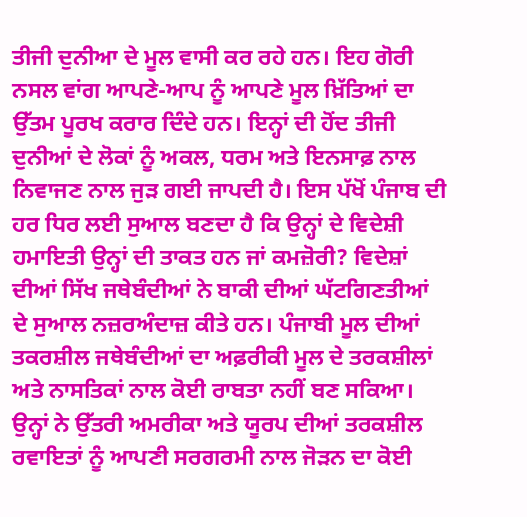ਤੀਜੀ ਦੁਨੀਆ ਦੇ ਮੂਲ ਵਾਸੀ ਕਰ ਰਹੇ ਹਨ। ਇਹ ਗੋਰੀ ਨਸਲ ਵਾਂਗ ਆਪਣੇ-ਆਪ ਨੂੰ ਆਪਣੇ ਮੂਲ ਖ਼ਿੱਤਿਆਂ ਦਾ ਉੱਤਮ ਪੂਰਖ ਕਰਾਰ ਦਿੰਦੇ ਹਨ। ਇਨ੍ਹਾਂ ਦੀ ਹੋਂਦ ਤੀਜੀ ਦੁਨੀਆਂ ਦੇ ਲੋਕਾਂ ਨੂੰ ਅਕਲ, ਧਰਮ ਅਤੇ ਇਨਸਾਫ਼ ਨਾਲ ਨਿਵਾਜਣ ਨਾਲ ਜੁੜ ਗਈ ਜਾਪਦੀ ਹੈ। ਇਸ ਪੱਖੋਂ ਪੰਜਾਬ ਦੀ ਹਰ ਧਿਰ ਲਈ ਸੁਆਲ ਬਣਦਾ ਹੈ ਕਿ ਉਨ੍ਹਾਂ ਦੇ ਵਿਦੇਸ਼ੀ ਹਮਾਇਤੀ ਉਨ੍ਹਾਂ ਦੀ ਤਾਕਤ ਹਨ ਜਾਂ ਕਮਜ਼ੋਰੀ? ਵਿਦੇਸ਼ਾਂ ਦੀਆਂ ਸਿੱਖ ਜਥੇਬੰਦੀਆਂ ਨੇ ਬਾਕੀ ਦੀਆਂ ਘੱਟਗਿਣਤੀਆਂ ਦੇ ਸੁਆਲ ਨਜ਼ਰਅੰਦਾਜ਼ ਕੀਤੇ ਹਨ। ਪੰਜਾਬੀ ਮੂਲ ਦੀਆਂ ਤਕਰਸ਼ੀਲ ਜਥੇਬੰਦੀਆਂ ਦਾ ਅਫ਼ਰੀਕੀ ਮੂਲ ਦੇ ਤਰਕਸ਼ੀਲਾਂ ਅਤੇ ਨਾਸਤਿਕਾਂ ਨਾਲ ਕੋਈ ਰਾਬਤਾ ਨਹੀਂ ਬਣ ਸਕਿਆ। ਉਨ੍ਹਾਂ ਨੇ ਉੱਤਰੀ ਅਮਰੀਕਾ ਅਤੇ ਯੂਰਪ ਦੀਆਂ ਤਰਕਸ਼ੀਲ ਰਵਾਇਤਾਂ ਨੂੰ ਆਪਣੀ ਸਰਗਰਮੀ ਨਾਲ ਜੋੜਨ ਦਾ ਕੋਈ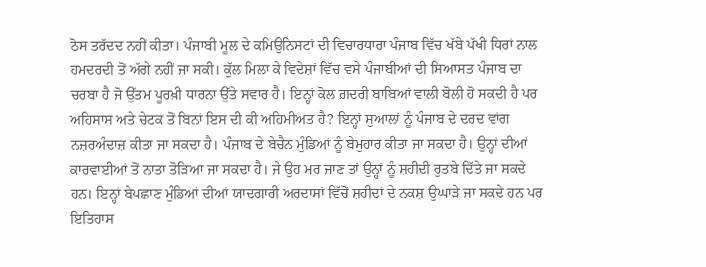ਠੋਸ ਤਰੱਦਦ ਨਹੀਂ ਕੀਤਾ। ਪੰਜਾਬੀ ਮੂਲ ਦੇ ਕਮਿਉਨਿਸਟਾਂ ਦੀ ਵਿਚਾਰਧਾਰਾ ਪੰਜਾਬ ਵਿੱਚ ਖੱਬੇ ਪੱਖੀ ਧਿਰਾਂ ਨਾਲ ਹਮਦਰਦੀ ਤੋਂ ਅੱਗੇ ਨਹੀਂ ਜਾ ਸਕੀ। ਕੁੱਲ ਮਿਲਾ ਕੇ ਵਿਦੇਸ਼ਾਂ ਵਿੱਚ ਵਸੇ ਪੰਜਾਬੀਆਂ ਦੀ ਸਿਆਸਤ ਪੰਜਾਬ ਦਾ ਚਰਬਾ ਹੈ ਜੋ ਉੱਤਮ ਪੂਰਖ਼ੀ ਧਾਰਨਾ ਉੱਤੇ ਸਵਾਰ ਹੈ। ਇਨ੍ਹਾਂ ਕੋਲ ਗ਼ਦਰੀ ਬਾਬਿਆਂ ਵਾਲੀ ਬੋਲੀ ਹੋ ਸਕਦੀ ਹੈ ਪਰ ਅਹਿਸਾਸ ਅਤੇ ਚੇਟਕ ਤੋਂ ਬਿਨਾਂ ਇਸ ਦੀ ਕੀ ਅਹਿਮੀਅਤ ਹੈ? ਇਨ੍ਹਾਂ ਸੁਆਲਾਂ ਨੂੰ ਪੰਜਾਬ ਦੇ ਦਰਦ ਵਾਂਗ ਨਜ਼ਰਅੰਦਾਜ਼ ਕੀਤਾ ਜਾ ਸਕਦਾ ਹੈ। ਪੰਜਾਬ ਦੇ ਬੇਚੈਨ ਮੁੰਡਿਆਂ ਨੂੰ ਬੇਮੁਹਾਰ ਕੀਤਾ ਜਾ ਸਕਦਾ ਹੈ। ਉਨ੍ਹਾਂ ਦੀਆਂ ਕਾਰਵਾਈਆਂ ਤੋਂ ਨਾਤਾ ਤੋੜਿਆ ਜਾ ਸਕਦਾ ਹੈ। ਜੇ ਉਹ ਮਰ ਜਾਣ ਤਾਂ ਉਨ੍ਹਾਂ ਨੂੰ ਸ਼ਹੀਦੀ ਰੁਤਬੇ ਦਿੱਤੇ ਜਾ ਸਕਦੇ ਹਨ। ਇਨ੍ਹਾਂ ਬੇਪਛਾਣ ਮੁੰਡਿਆਂ ਦੀਆਂ ਯਾਦਗਾਰੀ ਅਰਦਾਸਾਂ ਵਿੱਚੋਂ ਸ਼ਹੀਦਾਂ ਦੇ ਨਕਸ਼ ਉਘਾੜੇ ਜਾ ਸਕਦੇ ਹਨ ਪਰ ਇਤਿਹਾਸ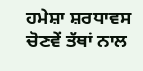ਹਮੇਸ਼ਾ ਸ਼ਰਧਾਵਸ ਚੋਣਵੇਂ ਤੱਥਾਂ ਨਾਲ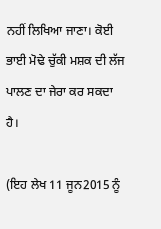ਨਹੀਂ ਲਿਖਿਆ ਜਾਣਾ। ਕੋਈ ਭਾਈ ਮੋਢੇ ਚੁੱਕੀ ਮਸ਼ਕ ਦੀ ਲੱਜ ਪਾਲਣ ਦਾ ਜੇਰਾ ਕਰ ਸਕਦਾ ਹੈ।

(ਇਹ ਲੇਖ 11 ਜੂਨ2015 ਨੂੰ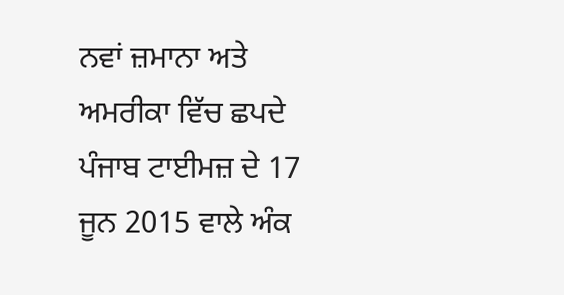ਨਵਾਂ ਜ਼ਮਾਨਾ ਅਤੇ ਅਮਰੀਕਾ ਵਿੱਚ ਛਪਦੇ ਪੰਜਾਬ ਟਾਈਮਜ਼ ਦੇ 17 ਜੂਨ 2015 ਵਾਲੇ ਅੰਕ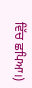ਵਿੱਚ ਛਪਿਆ।)